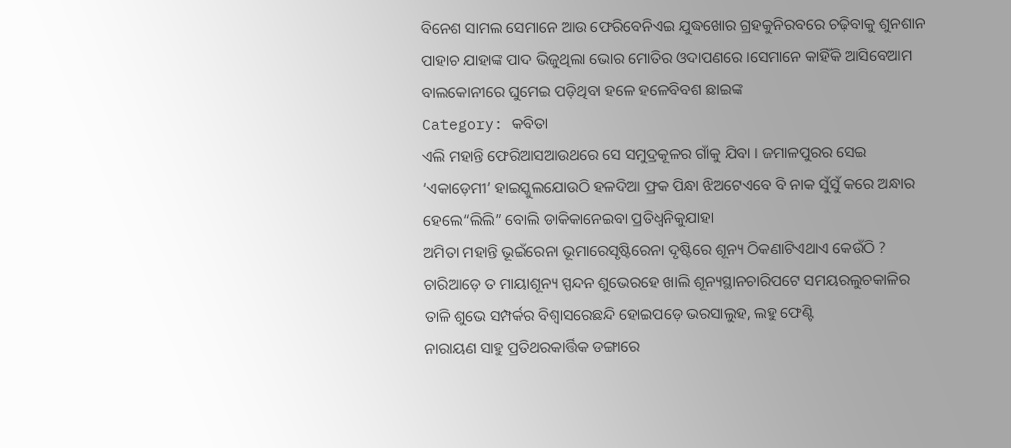ବିନେଶ ସାମଲ ସେମାନେ ଆଉ ଫେରିବେନିଏଇ ଯୁଦ୍ଧଖୋର ଗ୍ରହକୁନିରବରେ ଚଢ଼ିବାକୁ ଶୁନଶାନ ପାହାଚ ଯାହାଙ୍କ ପାଦ ଭିଜୁଥିଲା ଭୋର ମୋତିର ଓଦାପଣରେ ।ସେମାନେ କାହିଁକି ଆସିବେଆମ ବାଲକୋନୀରେ ଘୁମେଇ ପଡ଼ିଥିବା ହଳେ ହଳେବିବଶ ଛାଇଙ୍କ
Category: କବିତା
ଏଲି ମହାନ୍ତି ଫେରିଆସଆଉଥରେ ସେ ସମୁଦ୍ରକୂଳର ଗାଁକୁ ଯିବା । ଜମାଳପୁରର ସେଇ ‘ଏକାଡ଼େମୀ’ ହାଇସ୍କୁଲଯୋଉଠି ହଳଦିଆ ଫ୍ରକ ପିନ୍ଧା ଝିଅଟେଏବେ ବି ନାକ ସୁଁସୁଁ କରେ ଅନ୍ଧାର ହେଲେ“ଲିଲି” ବୋଲି ଡାକିକାନେଇବା ପ୍ରତିଧ୍ୱନିକୁଯାହା
ଅମିତା ମହାନ୍ତି ଭୂଇଁରେନା ଭୂମାରେସୃଷ୍ଟିରେନା ଦୃଷ୍ଟିରେ ଶୂନ୍ୟ ଠିକଣାଟିଏଥାଏ କେଉଁଠି ? ଚାରିଆଡ଼େ ତ ମାୟାଶୂନ୍ୟ ସ୍ପନ୍ଦନ ଶୁଭେରହେ ଖାଲି ଶୂନ୍ୟସ୍ଥାନଚାରିପଟେ ସମୟରଲୁଚକାଳିର ତାଳି ଶୁଭେ ସମ୍ପର୍କର ବିଶ୍ଵାସରେଛନ୍ଦି ହୋଇପଡ଼େ ଭରସାଲୁହ, ଲହୁ ଫେଣ୍ଟି
ନାରାୟଣ ସାହୁ ପ୍ରତିଥରକାର୍ତ୍ତିକ ଡଙ୍ଗାରେ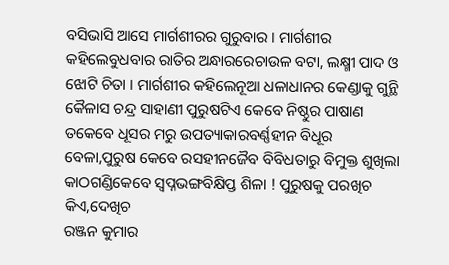ବସିଭାସି ଆସେ ମାର୍ଗଶୀରର ଗୁରୁବାର । ମାର୍ଗଶୀର କହିଲେବୁଧବାର ରାତିର ଅନ୍ଧାରରେଚାଉଳ ବଟା, ଲକ୍ଷ୍ମୀ ପାଦ ଓ ଝୋଟି ଚିତା । ମାର୍ଗଶୀର କହିଲେନୂଆ ଧଳାଧାନର କେଣ୍ଡାକୁ ଗୁନ୍ଥି
କୈଳାସ ଚନ୍ଦ୍ର ସାହାଣୀ ପୁରୁଷଟିଏ କେବେ ନିଷ୍ଠୁର ପାଷାଣ ତକେବେ ଧୂସର ମରୁ ଉପତ୍ୟାକାରବର୍ଣ୍ଣହୀନ ବିଧୂର ବେଳା,ପୁରୁଷ କେବେ ରସହୀନଜୈବ ବିବିଧତାରୁ ବିମୁକ୍ତ ଶୁଖିଲା କାଠଗଣ୍ଡିକେବେ ସ୍ଵପ୍ନଭଙ୍ଗବିକ୍ଷିପ୍ତ ଶିଳା ! ପୁରୁଷକୁ ପରଖିଚ କିଏ,ଦେଖିଚ
ରଞ୍ଜନ କୁମାର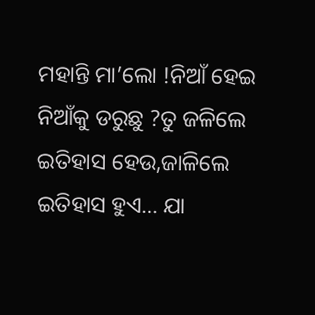ମହାନ୍ତି ମା’ଲୋ !ନିଆଁ ହେଇ ନିଆଁକୁ ଡରୁଛୁ ?ତୁ ଜଳିଲେ ଇତିହାସ ହେଉ,ଜାଳିଲେ ଇତିହାସ ହୁଏ… ଯା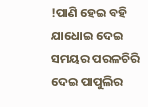!ପାଣି ହେଇ ବହି ଯାଧୋଇ ଦେଇ ସମୟର ପରଳଚିରି ଦେଇ ପାପୁଲିର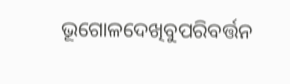ଭୂଗୋଳଦେଖିବୁପରିବର୍ତ୍ତନ